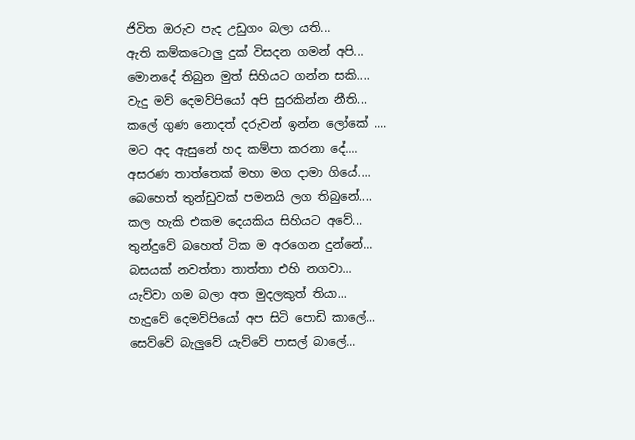ජිවිත ඔරුව පැද උඩුගං බලා යති...
ඇති කම්කටොලු දුක් විසදන ගමන් අපි...
මොනදේ තිබුන මුත් සිහියට ගන්න සකි....
වැදු මව් දෙමව්පියෝ අපි සුරකින්න නීති...
කලේ ගුණ නොදත් දරුවන් ඉන්න ලෝකේ ....
මට අද ඇසුනේ හද කම්පා කරනා දේ....
අසරණ තාත්තෙක් මහා මග දාමා ගියේ....
බෙහෙත් තුන්ඩුවක් පමනයි ලග තිබුනේ....
කල හැකි එකම දෙයකිය සිහියට අවේ...
තුන්දුවේ බහෙත් ටික ම අරගෙන දුන්නේ...
බසයක් නවත්තා තාත්තා එහි නගවා...
යැව්වා ගම බලා අත මුදලකුත් තියා...
හැදුවේ දෙමව්පියෝ අප සිටි පොඩි කාලේ...
සෙව්වේ බැලුවේ යැව්වේ පාසල් බාලේ...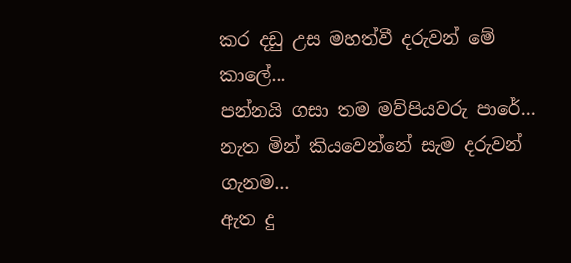කර දඩු උස මහත්වී දරුවන් මේ කාලේ...
පන්නයි ගසා තම මව්පියවරු පාරේ...
නැත මින් කියවෙන්නේ සැම දරුවන් ගැනම...
ඇත දු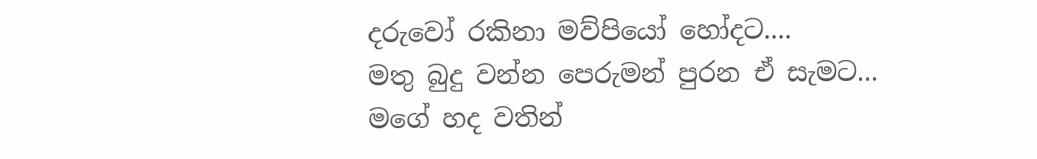දරුවෝ රකිනා මව්පියෝ හෝදට....
මතු බුදු වන්න පෙරුමන් පුරන ඒ සැමට...
මගේ හද වතින්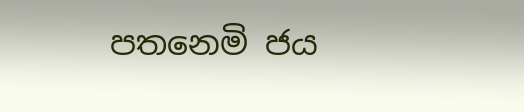පතනෙමි ජය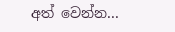අත් වෙන්න...